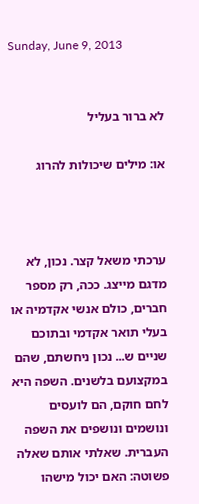Sunday, June 9, 2013


לא ברור בעליל

או: מילים שיכולות להרוג



ערכתי משאל קצר. נכון, לא מדגם מייצג. ככה, רק מספר חברים, כולם אנשי אקדמיה או בעלי תואר אקדמי ובתוכם שניים ש... נכון ניחשתם, שהם במקצועם בלשנים. השפה היא לחם חוקם, הם לועסים ונושמים ונושפים את השפה העברית. שאלתי אותם שאלה פשוטה: האם יכול מישהו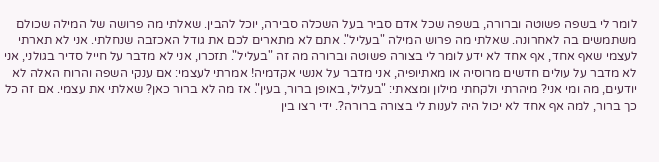לומר לי בשפה פשוטה וברורה, בשפה שכל אדם סביר בעל השכלה סבירה, יוכל להבין. שאלתי מה פרושה של המילה שכולם משתמשים בה לאחרונה. שאלתי מה פרוש המילה "בעליל". אתם לא מתארים לכם את גודל האכזבה שנחלתי. אני לא תארתי לעצמי שאף אחד, אף אחד לא ידע לומר לי בצורה פשוטה וברורה מה זה "בעליל". תזכרו, אני לא מדבר על חייל סדיר בגולני, אני לא מדבר על עולים חדשים מרוסיה או מאתיופיה, אני מדבר על אנשי אקדמיה! אמרתי לעצמי: אם ענקי השפה והרוח האלה לא יודעים, מה ומי אני? מיהרתי ולקחתי מילון ומצאתי: "בעליל, באופן ברור, בעין". אז מה לא ברור כאן? שאלתי את עצמי. אם זה כל כך ברור, למה אף אחד לא יכול היה לענות לי בצורה ברורה?. ידי רצו בין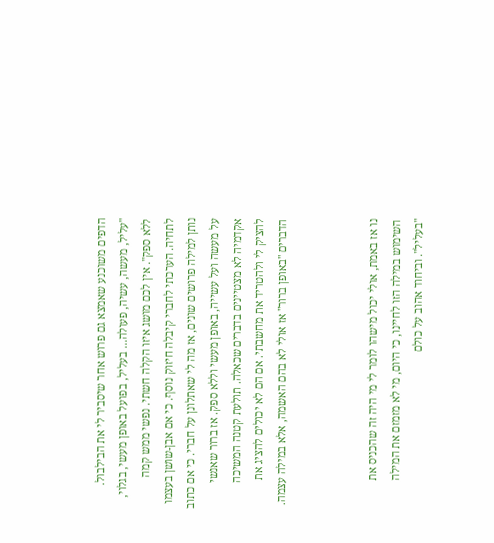הדפים משוכנע שאמצא גם פרוש אחר שיסביר לי את הבילבול. "עליל, מעשה, עשיה, פעולה... בעליל, בפועל באופן מעשי, בגלוי, ללא ספק". אין לכם מושג איזו הקלה חשתי. נפשי ממש קמה לתחיה. הערכתי לחברי קיבלה חיזוק נוסף. כי אם אבן-שושן בעצמו נותן למילה פרושים שונים, אז מה לי שאתלונן על חברי. כי אם כתוב על מעשה ועל עשייה, באופן מעשי וללא ספק. אז ברור שאנשי אקדמיה לא מצטיינים בדברים שכאלה. תולעת קטנה המשיכה להציק לי ולהטריד את מחשבתי. אם הם לא יכולים להציג את הדברים "באופן ברור" אז אולי לא בהם האשמה, אלא במילה עצמה.



נו אז באמת, אולי יכול מישהו לומר לי מי היה זה שהכניס את השימוש במילה הזו לחיינו, כי היום, מי לא מזמזם את המילה "בעליל". וביחוד אהוב על כולם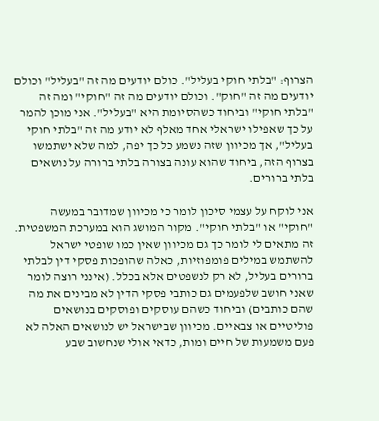הצרוף: "בלתי חוקי בעליל". כולם יודעים מה זה "בעליל" וכולם יודעים מה זה "חוק". וכולם יודעים מה זה "חוקי" ומה זה "בלתי חוקי" וביחוד כשהסיומת היא "בעליל". אני מוכן להמר על כך שאפילו ישראלי אחד מאלף לא יודע מה זה "בלתי חוקי בעליל", אך מכיוון שזה נשמע כל כך יפה, למה שלא ישתמשו בצרוף הזה, ביחוד שהוא עונה בצורה בלתי ברורה על נושאים בלתי ברורים.

אני לוקח על עצמי סיכון לומר כי מכיוון שמדובר במעשה "חוקי" או "בלתי חוקי". מקור המושג הוא במערכת המשפטית. זה מתאים לי לומר כך גם מכיוון שאין כמו שופטי ישראל להשתמש במילים פומפוזיות, כאלה שהופכות פסקי דין לבלתי ברורים בעליל, לא רק לנשפטים אלא בכלל. (אינני רוצה לומר שאני חושב שלפעמים גם כותבי פסקי הדין לא מבינים את מה שהם כותבים) וביחוד כשהם עוסקים ופוסקים בנושאים פוליטיים או צבאיים. מכיוון שבישראל יש לנושאים האלה לא פעם משמעות של חיים ומות, כדאי אולי שנחשוב שבע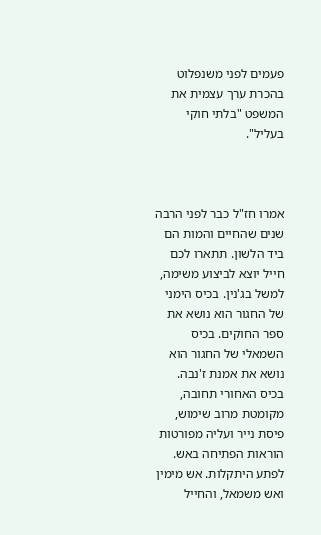פעמים לפני משנפלוט בהכרת ערך עצמית את המשפט "בלתי חוקי בעליל".



אמרו חז"ל כבר לפני הרבה שנים שהחיים והמות הם ביד הלשון. תתארו לכם חייל יוצא לביצוע משימה, למשל בג'נין. בכיס הימני של החגור הוא נושא את ספר החוקים. בכיס השמאלי של החגור הוא נושא את אמנת ז'נבה. בכיס האחורי תחובה, מקומטת מרוב שימוש, פיסת נייר ועליה מפורטות הוראות הפתיחה באש. לפתע היתקלות. אש מימין ואש משמאל, והחייל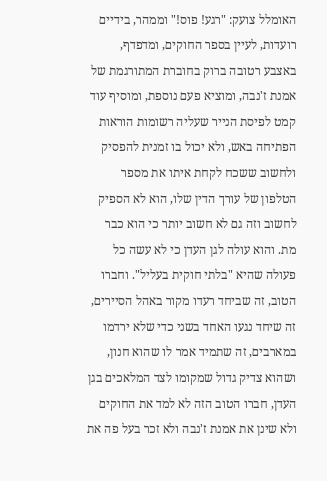האומלל צועק: "רגע! פוס!" וממהר, בידיים רועדות, לעיין בספר החוקים, ומדפדף, באצבע רטובה ברוק בחוברת המתורגמת של אמנת ז'נבה, ומוציא פעם נוספת, ומוסיף עוד קמט לפיסת הנייר שעליה רשומות הוראות הפתיחה באש, ולא יכול בו זמנית להפסיק ולחשוב ששכח לקחת איתו את מספר הטלפון של עורך הדין שלו, הוא לא הספיק לחשוב וזה גם לא חשוב יותר כי הוא כבר מת. והוא עולה לגן העדן כי לא עשה כל פעולה שהיא "בלתי חוקית בעליל". וחברו הטוב, זה שביחד רעדו מקור באהל הסיירים, זה שיחד נגעו האחד בשני כדי שלא ירדמו במארבים, זה שתמיד אמר לו שהוא חנון, ושהוא צדיק גדול שמקומו לצד המלאכים בגן העדן, חברו הטוב הזה לא למד את החוקים ולא שינן את אמנת ז'נבה ולא זכר בעל פה את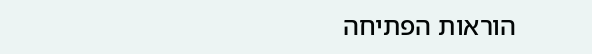הוראות הפתיחה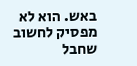באש. הוא לא מפסיק לחשוב שחבל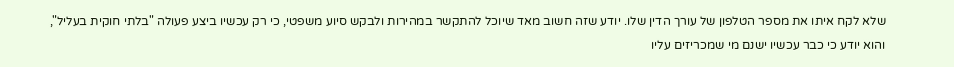שלא לקח איתו את מספר הטלפון של עורך הדין שלו. יודע שזה חשוב מאד שיוכל להתקשר במהירות ולבקש סיוע משפטי, כי רק עכשיו ביצע פעולה "בלתי חוקית בעליל", והוא יודע כי כבר עכשיו ישנם מי שמכריזים עליו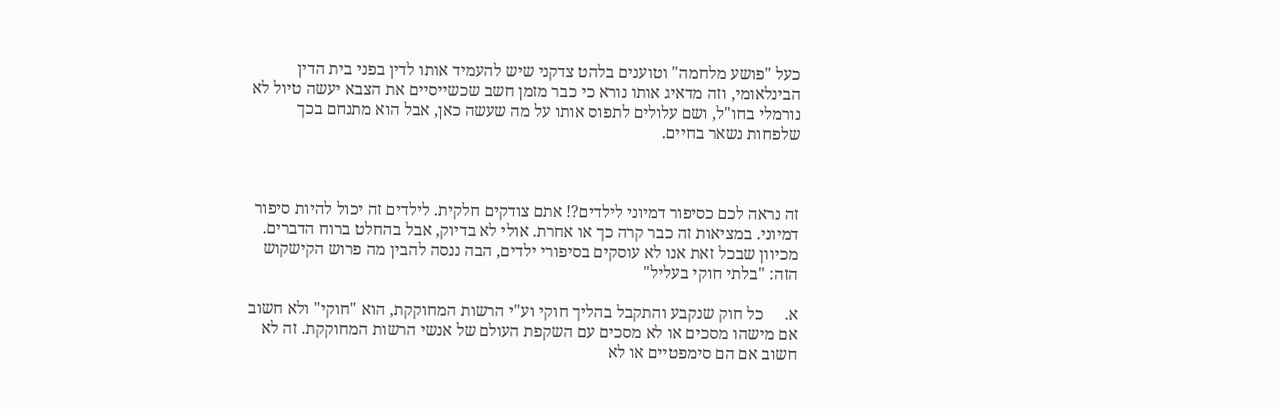כעל "פושע מלחמה" וטוענים בלהט צדקני שיש להעמיד אותו לדין בפני בית הדין הבינלאומי, וזה מדאיג אותו נורא כי כבר מזמן חשב שכשייסיים את הצבא יעשה טיול לא נורמלי בחו"ל, ושם עלולים לתפוס אותו על מה שעשה כאן, אבל הוא מתנחם בכך שלפחות נשאר בחיים.



זה נראה לכם כסיפור דמיוני לילדים?! אתם צודקים חלקית. לילדים זה יכול להיות סיפור דמיוני. במציאות זה כבר קרה כך או אחרת. אולי לא בדיוק, אבל בהחלט ברוח הדברים. מכיוון שבכל זאת אנו לא עוסקים בסיפורי ילדים, הבה ננסה להבין מה פרוש הקישקוש הזה: "בלתי חוקי בעליל"

א.     כל חוק שנקבע והתקבל בהליך חוקי וע"י הרשות המחוקקת, הוא "חוקי" ולא חשוב אם מישהו מסכים או לא מסכים עם השקפת העולם של אנשי הרשות המחוקקת. זה לא חשוב אם הם סימפטיים או לא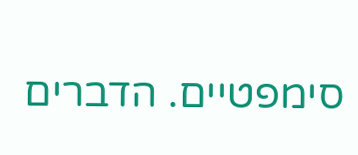סימפטיים. הדברים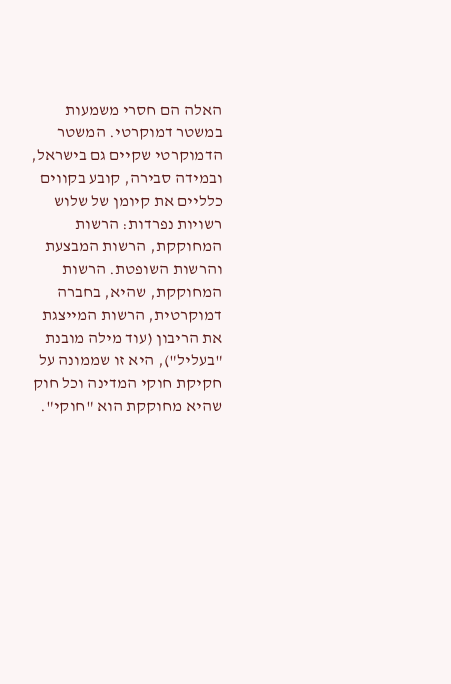האלה הם חסרי משמעות במשטר דמוקרטי. המשטר הדמוקרטי שקיים גם בישראל, ובמידה סבירה, קובע בקווים כלליים את קיומן של שלוש רשויות נפרדות: הרשות המחוקקת, הרשות המבצעת והרשות השופטת. הרשות המחוקקת, שהיא, בחברה דמוקרטית, הרשות המייצגת את הריבון (עוד מילה מובנת "בעליל"), היא זו שממונה על חקיקת חוקי המדינה וכל חוק שהיא מחוקקת הוא "חוקי".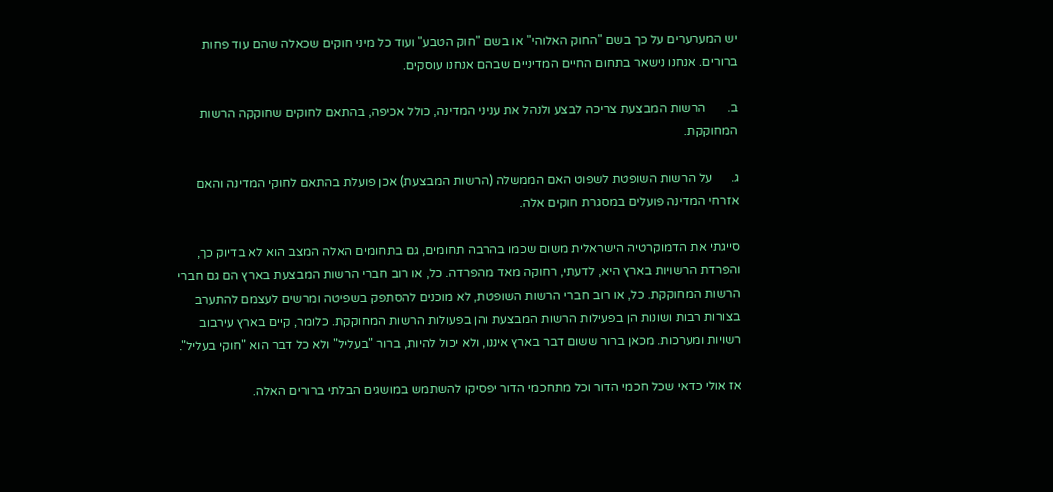יש המערערים על כך בשם "החוק האלוהי" או בשם "חוק הטבע" ועוד כל מיני חוקים שכאלה שהם עוד פחות ברורים. אנחנו נישאר בתחום החיים המדיניים שבהם אנחנו עוסקים.

ב.       הרשות המבצעת צריכה לבצע ולנהל את עניני המדינה, כולל אכיפה, בהתאם לחוקים שחוקקה הרשות המחוקקת.

ג.      על הרשות השופטת לשפוט האם הממשלה (הרשות המבצעת) אכן פועלת בהתאם לחוקי המדינה והאם אזרחי המדינה פועלים במסגרת חוקים אלה.

סייגתי את הדמוקרטיה הישראלית משום שכמו בהרבה תחומים, גם בתחומים האלה המצב הוא לא בדיוק כך, והפרדת הרשויות בארץ היא, לדעתי, רחוקה מאד מהפרדה. כל, או רוב חברי הרשות המבצעת בארץ הם גם חברי הרשות המחוקקת. כל, או רוב חברי הרשות השופטת, לא מוכנים להסתפק בשפיטה ומרשים לעצמם להתערב  בצורות רבות ושונות הן בפעילות הרשות המבצעת והן בפעולות הרשות המחוקקת. כלומר, קיים בארץ עירבוב רשויות ומערכות. מכאן ברור ששום דבר בארץ איננו, ולא יכול להיות, ברור "בעליל" ולא כל דבר הוא "חוקי בעליל".

אז אולי כדאי שכל חכמי הדור וכל מתחכמי הדור יפסיקו להשתמש במושגים הבלתי ברורים האלה.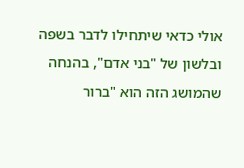אולי כדאי שיתחילו לדבר בשפה ובלשון של "בני אדם", בהנחה שהמושג הזה הוא "ברור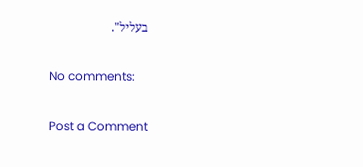בעליל".

No comments:

Post a Comment